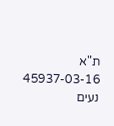ת"א 45937-03-16 נעים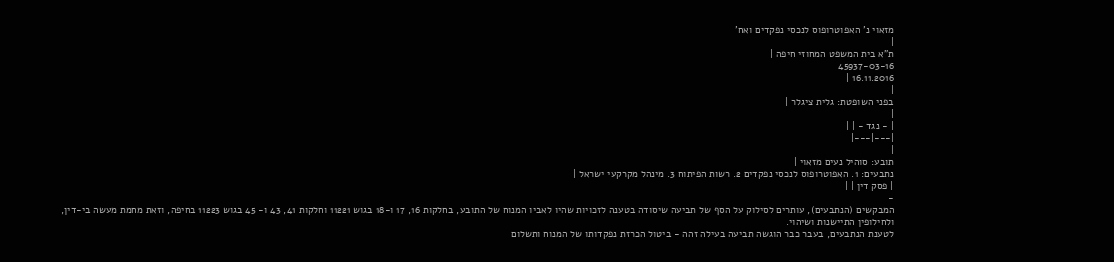מזאוי נ' האפוטרופוס לנכסי נפקדים ואח'
|
ת"א בית המשפט המחוזי חיפה |
45937-03-16
16.11.2016 |
|
בפני השופטת: גלית ציגלר |
|
| - נגד - | |
|---|---|
|
תובע: סוהיל נעים מזאוי |
נתבעים: 1. האפוטרופוס לנכסי נפקדים 2. רשות הפיתוח 3. מינהל מקרקעי ישראל |
| פסק דין | |
-
המבקשים (הנתבעים), עותרים לסילוק על הסף של תביעה שיסודה בטענה לזכויות שהיו לאביו המנוח של התובע, בחלקות 16, 17 ו-18 בגוש 11221 וחלקות 41, 43 ו- 45 בגוש 11223 בחיפה, וזאת מחמת מעשה בי-דין, ולחילופין התיישנות ושיהוי.
לטענת הנתבעים, בעבר כבר הוגשה תביעה בעילה זהה - ביטול הכרזת נפקדותו של המנוח ותשלום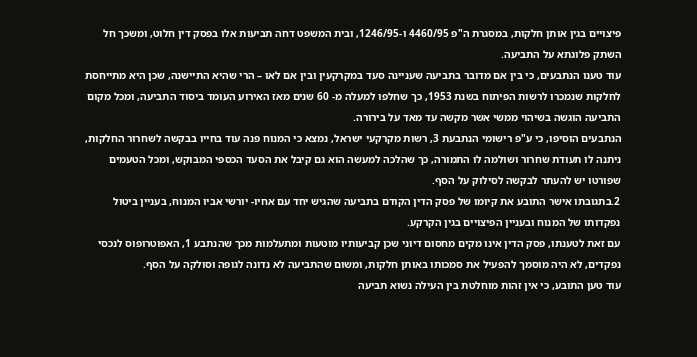פיצויים בגין אותן חלקות, במסגרת ה"פ 4460/95 ו-1246/95, ובית המשפט דחה תביעות אלו בפסק דין חלוט, ומשכך חל השתק פלוגתא על התביעה.
עוד טענו הנתבעים, כי בין אם מדובר בתביעה שעניינה סעד במקרקעין ובין אם לאו – הרי שהיא התיישנה, שכן היא מתייחסת לחלקות שנמכרו לרשות הפיתוח בשנת 1953, כך שחלפו למעלה מ- 60 שנים מאז האירוע העומד ביסוד התביעה, ומכל מקום התביעה הוגשה בשיהוי ממשי אשר מקשה עד מאד על בירורה.
הנתבעים הוסיפו, כי ע"פ רישומי הנתבעת 3, רשות מקרקעי ישראל, נמצא כי המנוח פנה עוד בחייו בבקשה לשחרור החלקות, ניתנה לו תעודת שחרור ושולמה לו התמורה, כך שהלכה למעשה הוא גם קיבל את הסעד הכספי המבוקש, ומכל הטעמים שפורטו יש להעתר לבקשה לסילוק על הסף.
2.בתגובתו אישר התובע את קיומו של פסק הדין הקודם בתביעה שהגיש יחד עם אחיו- יורשי אביו המנוח, בעניין ביטול נפקדותו של המנוח ובעניין הפיצויים בגין הקרקע.
עם זאת לטענתו, פסק הדין אינו מקים מחסום דיוני שכן קביעותיו מוטעות ומתעלמות מכך שהנתבע 1, האפוטרופוס לנכסי נפקדים, לא היה מוסמך להפעיל את סמכותו באותן חלקות, ומשום שהתביעה לא נדונה לגופה וסולקה על הסף.
עוד טען התובע, כי אין זהות מוחלטת בין העילה נשוא תביעה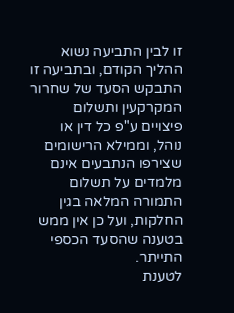זו לבין התביעה נשוא ההליך הקודם, ובתביעה זו התבקש הסעד של שחרור המקרקעין ותשלום פיצויים ע"פ כל דין או נוהל, וממילא הרישומים שצירפו הנתבעים אינם מלמדים על תשלום התמורה המלאה בגין החלקות, ועל כן אין ממש בטענה שהסעד הכספי התייתר.
לטענת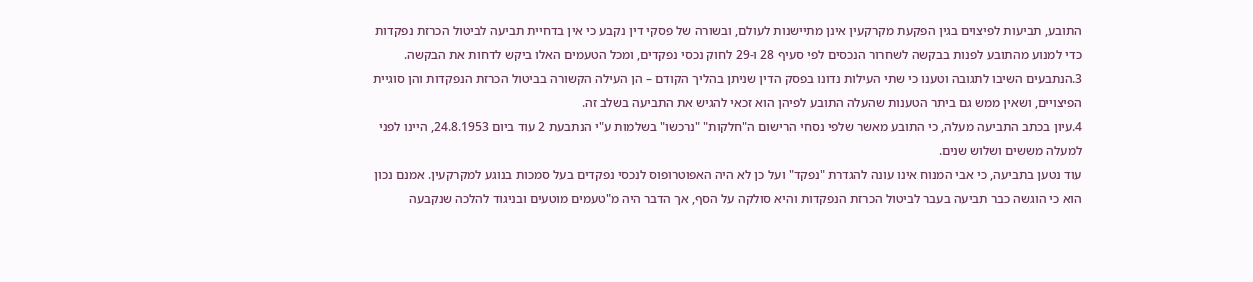התובע, תביעות לפיצוים בגין הפקעת מקרקעין אינן מתיישנות לעולם, ובשורה של פסקי דין נקבע כי אין בדחיית תביעה לביטול הכרזת נפקדות כדי למנוע מהתובע לפנות בבקשה לשחרור הנכסים לפי סעיף 28 ו-29 לחוק נכסי נפקדים, ומכל הטעמים האלו ביקש לדחות את הבקשה.
3.הנתבעים השיבו לתגובה וטענו כי שתי העילות נדונו בפסק הדין שניתן בהליך הקודם – הן העילה הקשורה בביטול הכרזת הנפקדות והן סוגיית הפיצויים, ושאין ממש גם ביתר הטענות שהעלה התובע לפיהן הוא זכאי להגיש את התביעה בשלב זה.
4.עיון בכתב התביעה מעלה, כי התובע מאשר שלפי נסחי הרישום ה"חלקות" "נרכשו" בשלמות ע"י הנתבעת 2 עוד ביום 24.8.1953, היינו לפני למעלה מששים ושלוש שנים.
עוד נטען בתביעה, כי אבי המנוח אינו עונה להגדרת "נפקד" ועל כן לא היה האפוטרופוס לנכסי נפקדים בעל סמכות בנוגע למקרקעין. אמנם נכון הוא כי הוגשה כבר תביעה בעבר לביטול הכרזת הנפקדות והיא סולקה על הסף, אך הדבר היה מ"טעמים מוטעים ובניגוד להלכה שנקבעה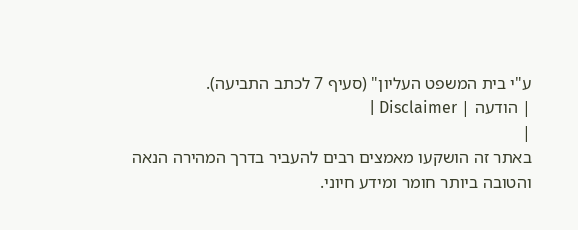ע"י בית המשפט העליון" (סעיף 7 לכתב התביעה).
| הודעה | Disclaimer |
|
באתר זה הושקעו מאמצים רבים להעביר בדרך המהירה הנאה והטובה ביותר חומר ומידע חיוני.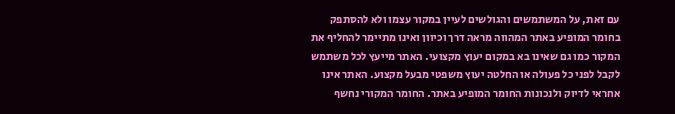עם זאת, על המשתמשים והגולשים לעיין במקור עצמו ולא להסתפק בחומר המופיע באתר המהווה מראה דרך וכיוון ואינו מתיימר להחליף את המקור כמו גם שאינו בא במקום יעוץ מקצועי. האתר מייעץ לכל משתמש לקבל לפני כל פעולה או החלטה יעוץ משפטי מבעל מקצוע. האתר אינו אחראי לדיוק ולנכונות החומר המופיע באתר. החומר המקורי נחשף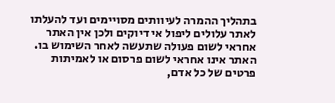בתהליך ההמרה לעיוותים מסויימים ועד להעלתו לאתר עלולים ליפול אי דיוקים ולכן אין האתר אחראי לשום פעולה שתעשה לאחר השימוש בו. האתר אינו אחראי לשום פרסום או לאמיתות פרטים של כל אדם,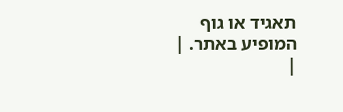תאגיד או גוף המופיע באתר. |
|